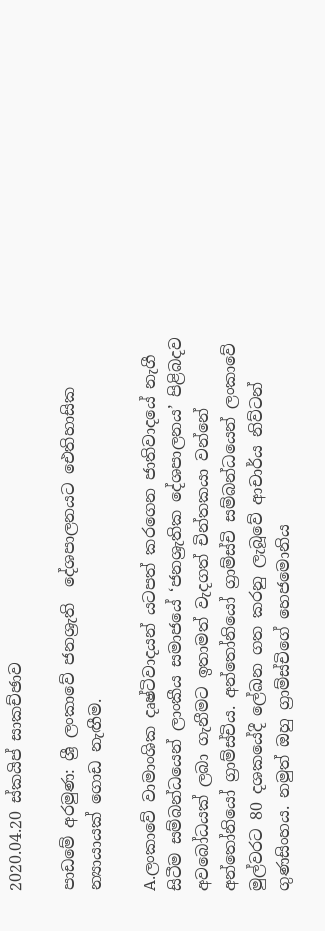2020.04.20 ස්කයිප් සාකච්ඡාව

පාඩමේ අරමුණ: ශ්‍රී ලංකාවේ ජනශ්‍රැති  දේශපාලනයට ඓතිහාසික  න්‍යායායක් ගොඩ නැඟීම.

A.ලංකාවේ වාමාංශික දෘෂ්ටිවාදයන් යටපත් කරගෙන ජාතිවාදයේ නැගී සිටීම සම්බන්ධයෙන් ලාංකීය සමාජයේ ‘ජනශ්‍රැතික දේශපාලනය’ පිළිබදව අවබෝධයක් ලබා ගැනීමට ඉතාමත් වැදගත් චින්තකයා වන්නේ අන්තෝනියෝ ග්‍රාම්ස්චිය. අන්තෝනියෝ ග්‍රාම්ස්චි සම්බන්ධයෙන් ලංකාවේ මුල්වරට 80 දශකයේදී ලේඛන ගත කරනු ලැබූවේ ආචාර්ය නිව්ටන් ගුණසිංහය. නමුත් ඔහු ග්‍රාම්ස්චිගේ හෙජමොනිය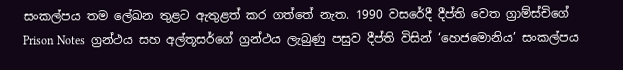සංකල්පය තම ලේඛන තුළට ඇතුළත් කර ගත්තේ නැත. 1990 වසරේදී දීප්ති වෙත ග්‍රාම්ස්චිගේ Prison Notes  ග්‍රන්ථය සහ අල්තූසර්ගේ ග්‍රන්ථය ලැබුණු පසුව දීප්ති විසින් ‘හෙජමොනිය’ සංකල්පය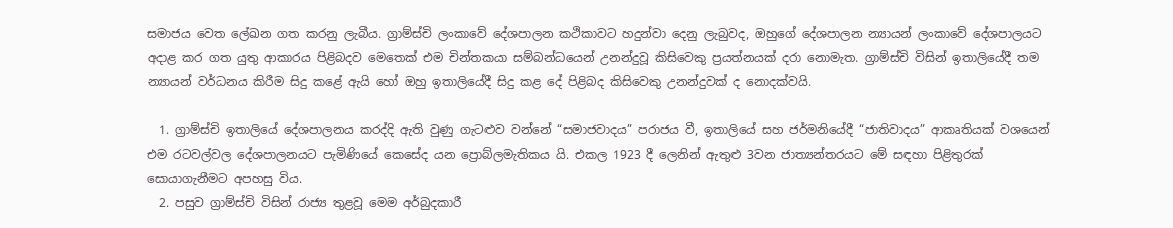සමාජය වෙත ලේඛන ගත කරනු ලැබීය. ග්‍රාම්ස්චි ලංකාවේ දේශපාලන කථිකාවට හදුන්වා දෙනු ලැබුවද, ඔහුගේ දේශපාලන න්‍යායන් ලංකාවේ දේශපාලයට අදාළ කර ගත යුතු ආකාරය පිළිබදව මෙතෙක් එම චින්තකයා සම්බන්ධයෙන් උනන්දුවූ කිසිවෙකු ප්‍රයත්නයක් දරා නොමැත. ග්‍රාම්ස්චි විසින් ඉතාලියේදී තම න්‍යායන් වර්ධනය කිරීම සිදු කළේ ඇයි හෝ ඔහු ඉතාලියේදී සිදු කළ දේ පිළිබද කිසිවෙකු උනන්දුවක් ද නොදක්වයි.

  1. ග්‍රාම්ස්චි ඉතාලියේ දේශපාලනය කරද්දි ඇති වුණු ගැටළුව වන්නේ “සමාජවාදය” පරාජය වී, ඉතාලියේ සහ ජර්මනියේදී “ජාතිවාදය” ආකෘතියක් වශයෙන් එම රටවල්වල දේශපාලනයට පැමිණියේ කෙසේද යන ප්‍රොබ්ලමැතිකය යි. එකල 1923 දී ලෙනින් ඇතුළු 3වන ජාත්‍යන්තරයට මේ සඳහා පිළිතුරක් සොයාගැනීමට අපහසු විය.
  2. පසුව ග්‍රාම්ස්චි විසින් රාජ්‍ය තුළවූ මෙම අර්බුදකාරී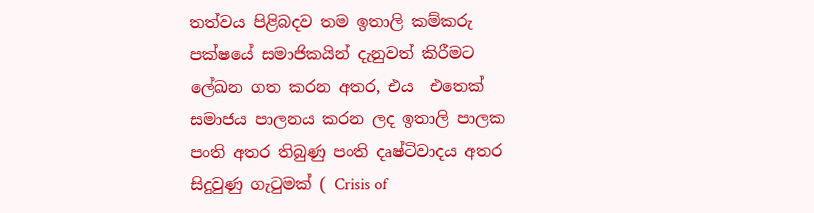තත්වය පිළිබදව තම ඉතාලි කම්කරු පක්ෂයේ සමාජිකයින් දැනුවත් කිරීමට ලේඛන ගත කරන අතර, එය  එතෙක් සමාජය පාලනය කරන ලද ඉතාලි පාලක පංති අතර තිබුණු පංති දෘෂ්ටිවාදය අතර සිදුවුණු ගැටුමක් ( Crisis of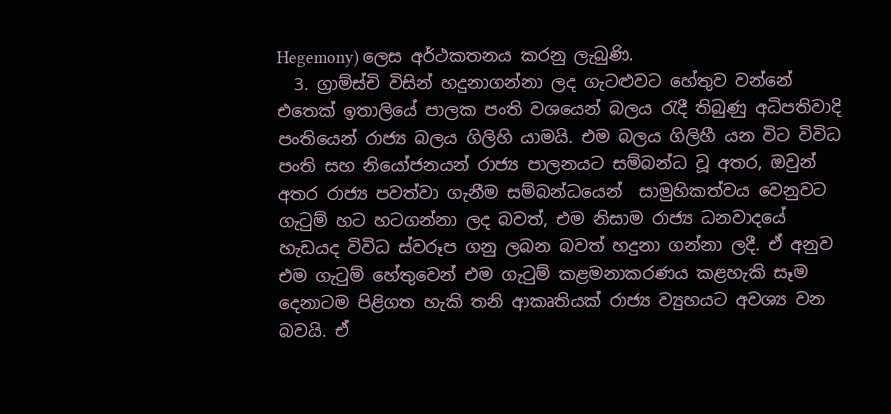Hegemony) ලෙස අර්ථකතනය කරනු ලැබුණි.
  3. ග්‍රාම්ස්චි විසින් හදුනාගන්නා ලද ගැටළුවට හේතුව වන්නේ එතෙක් ඉතාලියේ පාලක පංති වශයෙන් බලය රැදී තිබුණු අධිපතිවාදි පංතියෙන් රාජ්‍ය බලය ගිලිහි යාමයි. එම බලය ගිලිහී යන විට විවිධ පංති සහ නියෝජනයන් රාජ්‍ය පාලනයට සම්බන්ධ වූ අතර, ඔවුන් අතර රාජ්‍ය පවත්වා ගැනීම සම්බන්ධයෙන්  සාමුහිකත්වය වෙනුවට ගැටුම් හට හටගන්නා ලද බවත්, එම නිසාම රාජ්‍ය ධනවාදයේ හැඩයද විවිධ ස්වරූප ගනු ලබන බවත් හදුනා ගන්නා ලදී. ඒ අනුව එම ගැටුම් හේතුවෙන් එම ගැටුම් කළමනාකරණය කළහැකි සෑම දෙනාටම පිළිගත හැකි තනි ආකෘතියක් රාජ්‍ය ව්‍යුහයට අවශ්‍ය වන බවයි. ඒ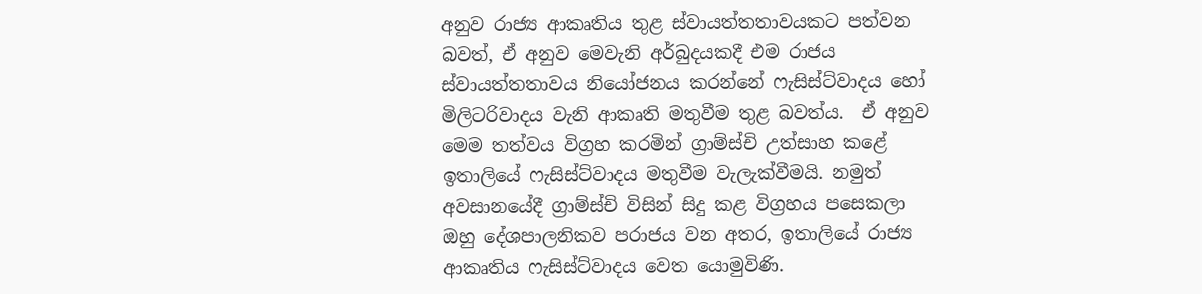අනුව රාජ්‍ය ආකෘතිය තුළ ස්වායත්තතාවයකට පත්වන බවත්, ඒ අනුව මෙවැනි අර්බුදයකදී එම රාජය ස්වායත්තතාවය නියෝජනය කරන්නේ ෆැසිස්ට්වාදය හෝ මිලිටරිවාදය වැනි ආකෘති මතුවීම තුළ බවත්ය.  ඒ අනුව මෙම තත්වය විග්‍රහ කරමින් ග්‍රාම්ස්චි උත්සාහ කළේ ඉතාලියේ ෆැසිස්ට්වාදය මතුවීම වැලැක්වීමයි. නමුත් අවසානයේදී ග්‍රාම්ස්චි විසින් සිදු කළ විග්‍රහය පසෙකලා ඔහු දේශපාලනිකව පරාජය වන අතර, ඉතාලියේ රාජ්‍ය ආකෘතිය ෆැසිස්ට්වාදය වෙත යොමුවිණි.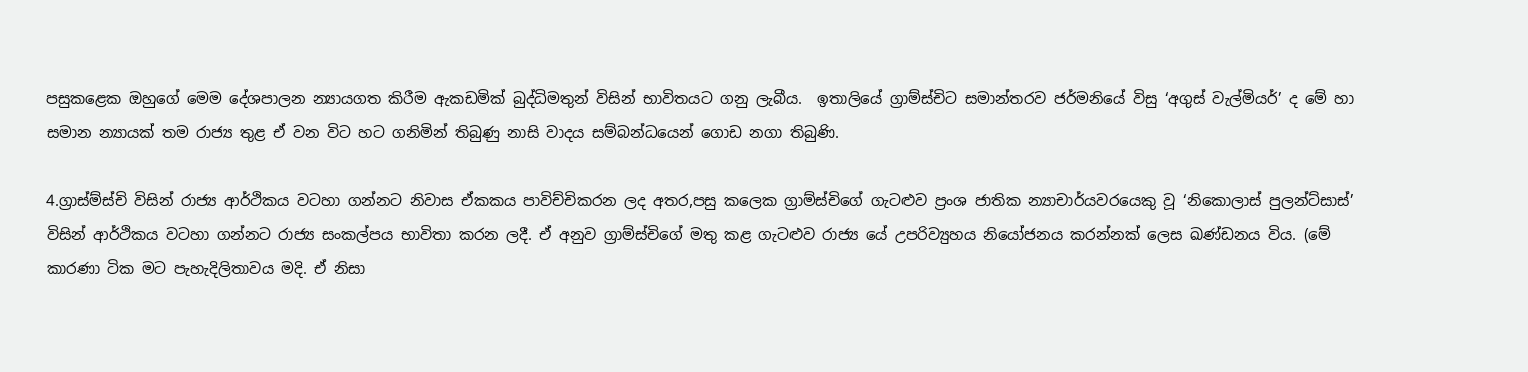පසුකළෙක ඔහුගේ මෙම දේශපාලන න්‍යායගත කිරීම ඇකඩමික් බුද්ධිමතුන් විසින් භාවිතයට ගනු ලැබීය.  ඉතාලියේ ග්‍රාම්ස්චිට සමාන්තරව ජර්මනියේ විසු ‘අගුස් වැල්මියර්’ ද මේ හා සමාන න්‍යායක් තම රාජ්‍ය තුළ ඒ වන විට හට ගනිමින් තිබුණු නාසි වාදය සම්බන්ධයෙන් ගොඩ නගා තිබුණි.

4.ග්‍රාස්ම්ස්චි විසින් රාජ්‍ය ආර්ථිකය වටහා ගන්නට නිවාස ඒකකය පාවිච්චිකරන ලද අතර,පසු කලෙක ග්‍රාම්ස්චිගේ ගැටළුව ප්‍රංශ ජාතික න්‍යාචාර්යවරයෙකු වූ ‘නිකොලාස් පුලන්ට්සාස්’ විසින් ආර්ථිකය වටහා ගන්නට රාජ්‍ය සංකල්පය භාවිතා කරන ලදී. ඒ අනුව ග්‍රාම්ස්චිගේ මතු කළ ගැටළුව රාජ්‍ය යේ උපරිව්‍යුහය නියෝජනය කරන්නක් ලෙස ඛණ්ඩනය විය. (මේ කාරණා ටික මට පැහැදිලිතාවය මදි. ඒ නිසා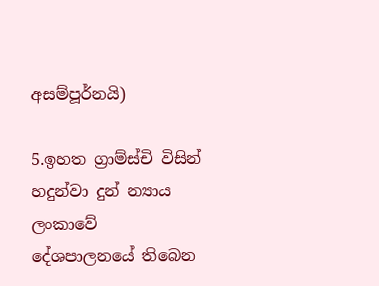අසම්පූර්නයි)

5.ඉහත ග්‍රාම්ස්චි විසින් හදුන්වා දුන් න්‍යාය ලංකාවේ දේශපාලනයේ තිබෙන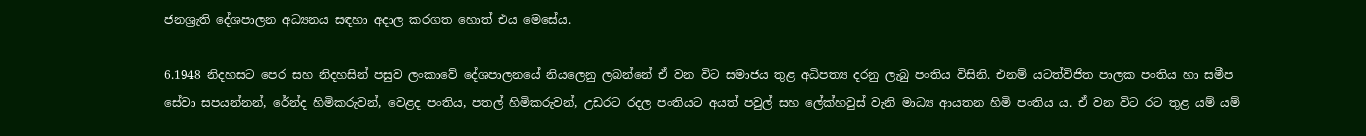ජනශ්‍රැති දේශපාලන අධ්‍යනය සඳහා අදාල කරගත හොත් එය මෙසේය.

6.1948 නිදහසට පෙර සහ නිදහසින් පසුව ලංකාවේ දේශපාලනයේ නියලෙනු ලබන්නේ ඒ වන විට සමාජය තුළ අධිපත්‍ය දරනු ලැබු පංතිය විසිනි. එනම් යටත්විජිත පාලක පංතිය හා සමීප සේවා සපයන්නන්, රේන්ද හිමිකරුවන්, වෙළද පංතිය, පතල් හිමිකරුවන්, උඩරට රදල පංතියට අයත් පවුල් සහ ලේක්හවුස් වැනි මාධ්‍ය ආයතන හිමි පංතිය ය. ඒ වන විට රට තුළ යම් යම්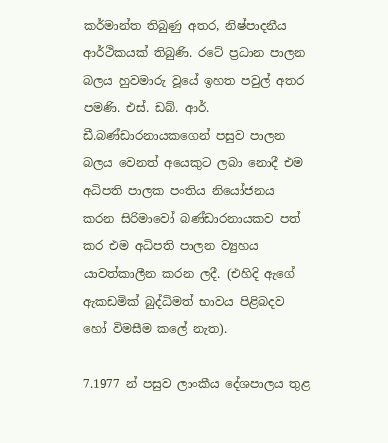කර්මාන්ත තිබුණු අතර, නිෂ්පාදනීය ආර්ථිකයක් තිබුණි. රටේ ප්‍රධාන පාලන බලය හුවමාරු වූයේ ඉහත පවුල් අතර පමණි. එස්. ඩබ්. ආර්. ඩී.බණ්ඩාරනායකගෙන් පසුව පාලන බලය වෙනත් අයෙකුට ලබා නොදී එම අධිපති පාලක පංතිය නියෝජනය කරන සිරිමාවෝ බණ්ඩාරනායකව පත් කර එම අධිපති පාලන ව්‍යුහය යාවත්කාලීන කරන ලදී. (එහිදි ඇගේ ඇකඩමික් බුද්ධිමත් භාවය පිළිබදව හෝ විමසීම කලේ නැත).

7.1977 න් පසුව ලාංකීය දේශපාලය තුළ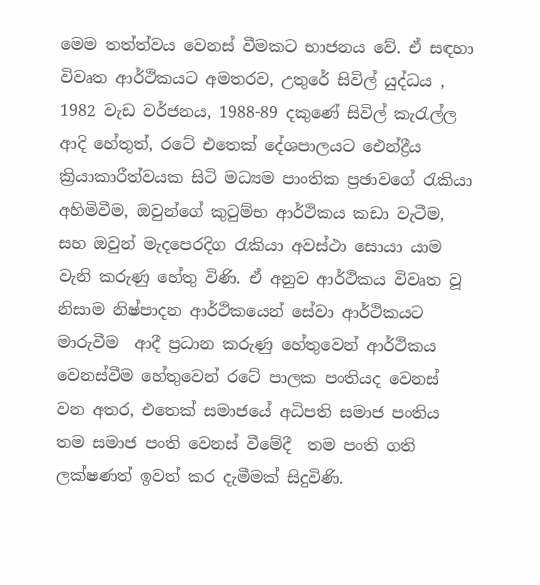මෙම තත්ත්වය වෙනස් වීමකට භාජනය වේ. ඒ සඳහා විවෘත ආර්ථිකයට අමතරව, උතුරේ සිවිල් යුද්ධය , 1982 වැඩ වර්ජනය, 1988-89 දකුණේ සිවිල් කැරැල්ල ආදි හේතුත්, රටේ එතෙක් දේශපාලයට ඓන්ද්‍රීය ක්‍රියාකාරීත්වයක සිටි මධ්‍යම පාංතික ප්‍රඡාවගේ රැකියා අහිමිවීම, ඔවුන්ගේ කුටුම්භ ආර්ථිකය කඩා වැටීම, සහ ඔවුන් මැදපෙරදිග රැකියා අවස්ථා සොයා යාම වැනි කරුණු හේතු විණි. ඒ අනුව ආර්ථිකය විවෘත වූ නිසාම නිෂ්පාදන ආර්ථිකයෙන් සේවා ආර්ථිකයට මාරුවීම  ආදී ප්‍රධාන කරුණු හේතුවෙන් ආර්ථිකය වෙනස්වීම හේතුවෙන් රටේ පාලක පංතියද වෙනස් වන අතර, එතෙක් සමාජයේ අධිපති සමාජ පංතිය තම සමාජ පංති වෙනස් වීමේදී  තම පංති ගති ලක්ෂණත් ඉවත් කර දැමීමක් සිදුවිණි.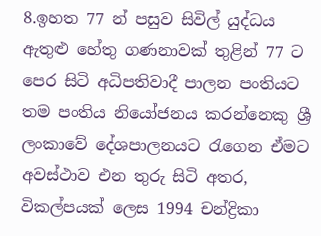8.ඉහත 77 න් පසුව සිවිල් යුද්ධය ඇතුළු හේතු ගණනාවක් තුළින් 77 ට පෙර සිටි අධිපතිවාදී පාලන පංතියට තම පංතිය නියෝජනය කරන්නෙකු ශ්‍රී ලංකාවේ දේශපාලනයට රැගෙන ඒමට අවස්ථාව එන තුරු සිටි අතර,  විකල්පයක් ලෙස 1994 චන්ද්‍රිකා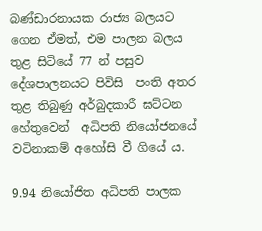බණ්ඩාරනායක රාජ්‍ය බලයට ගෙන ඒමත්, එම පාලන බලය තුළ සිටියේ 77 න් පසුව දේශපාලනයට පිවිසි  පංති අතර තුළ තිබුණු අර්බුදකාරී ඝට්ටන හේතුවෙන්  අධිපති නියෝජනයේ වටිනාකම් අහෝසි වී ගියේ ය.

9.94 නියෝජිත අධිපති පාලක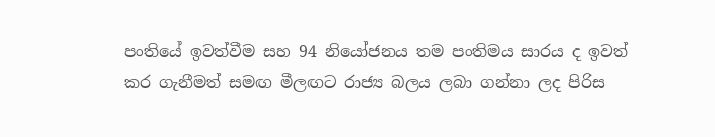පංතියේ ඉවත්වීම සහ 94 නියෝජනය තම පංතිමය සාරය ද ඉවත් කර ගැනීමත් සමඟ මීලඟට රාජ්‍ය බලය ලබා ගන්නා ලද පිරිස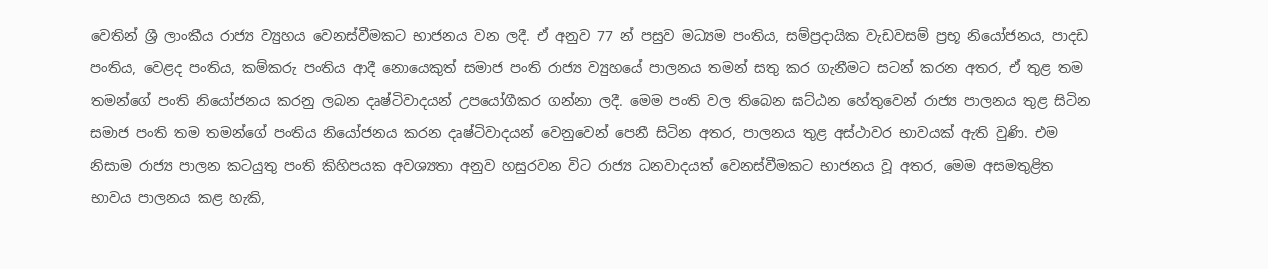වෙතින් ශ්‍රී ලාංකීය රාජ්‍ය ව්‍යුහය වෙනස්වීමකට භාජනය වන ලදී. ඒ අනුව 77 න් පසුව මධ්‍යම පංතිය, සම්ප්‍රදායික වැඩවසම් ප්‍රභූ නියෝජනය, පාදඩ පංතිය, වෙළද පංතිය, කම්කරු පංතිය ආදී නොයෙකුත් සමාජ පංති රාජ්‍ය ව්‍යුහයේ පාලනය තමන් සතු කර ගැනීමට සටන් කරන අතර, ඒ තුළ තම තමන්ගේ පංති නියෝජනය කරනු ලබන දෘෂ්ටිවාදයන් උපයෝගීකර ගන්නා ලදී. මෙම පංති වල තිබෙන ඝට්ඨන හේතුවෙන් රාජ්‍ය පාලනය තුළ සිටින සමාජ පංති තම තමන්ගේ පංතිය නියෝජනය කරන දෘෂ්ටිවාදයන් වෙනුවෙන් පෙනී සිටින අතර, පාලනය තුළ අස්ථාවර භාවයක් ඇති වුණි. එම නිසාම රාජ්‍ය පාලන කටයුතු පංති කිහිපයක අවශ්‍යතා අනුව හසුරවන විට රාජ්‍ය ධනවාදයත් වෙනස්වීමකට භාජනය වූ අතර, මෙම අසමතුළිත භාවය පාලනය කළ හැකි,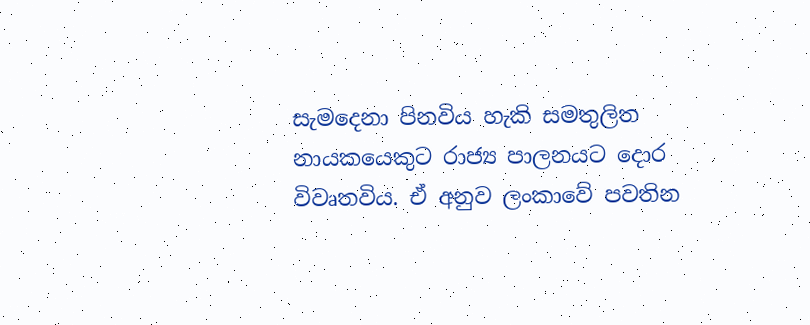සැමදෙනා පිනවිය හැකි සමතුලිත නායකයෙකුට රාජ්‍ය පාලනයට දොර විවෘතවිය. ඒ අනුව ලංකාවේ පවතින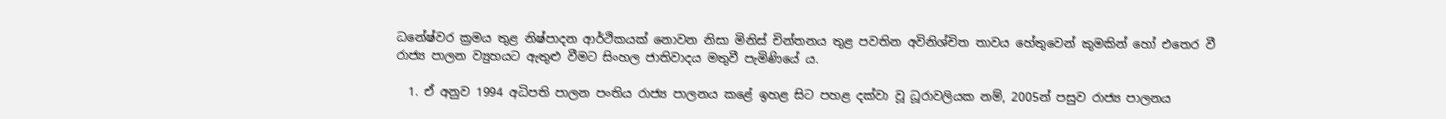ධනේෂ්වර ක්‍රමය තුළ නිෂ්පාදන ආර්ථිකයක් නොවන නිසා මිනිස් චින්තනය තුළ පවතින අවිනිශ්චිත තාවය හේතුවෙන් කුමකින් හෝ එතෙර වී රාජ්‍ය පාලන ව්‍යුහයට ඇතුළු වීමට සිංහල ජාතිවාදය මතුවී පැමිණියේ ය.

  1. ඒ අනුව 1994 අධිපති පාලන පංතිය රාජ්‍ය පාලනය කළේ ඉහළ සිට පහළ දක්වා වූ ධූරාවලියක නම්, 2005න් පසුව රාජ්‍ය පාලනය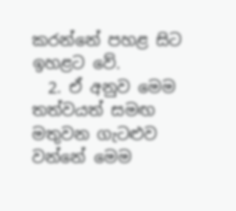කරන්නේ පහළ සිට ඉහළට වේ.
  2. ඒ අනුව මෙම තත්වයත් සමඟ මතුවන ගැටළුව වන්නේ මෙම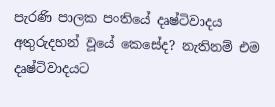පැරණි පාලක පංතියේ දෘෂ්ටිවාදය අතුරුදහන් වූයේ කෙසේද? නැතිනම් එම දෘෂ්ටිවාදයට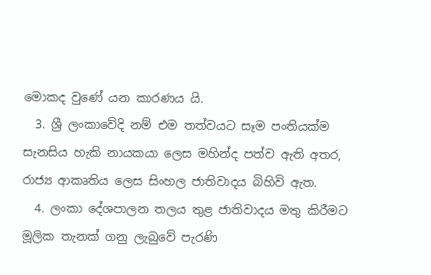මොකද වුණේ යන කාරණය යි.
  3. ශ්‍රී ලංකාවේදි නම් එම තත්වයට සෑම පංතියක්ම සැනසිය හැකි නායකයා ලෙස මහින්ද පත්ව ඇති අතර, රාජ්‍ය ආකෘතිය ලෙස සිංහල ජාතිවාදය බිහිවි ඇත.
  4. ලංකා දේශපාලන තලය තුළ ජාතිවාදය මතු කිරීමට මූලික තැනක් ගනු ලැබුවේ පැරණි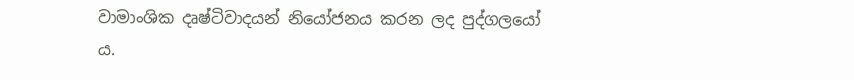වාමාංශික දෘෂ්ටිවාදයන් නියෝජනය කරන ලද පුද්ගලයෝ ය.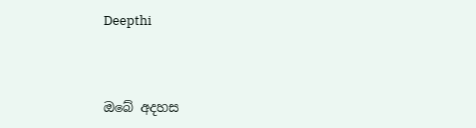Deepthi



ඔබේ අදහස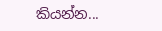කියන්න...